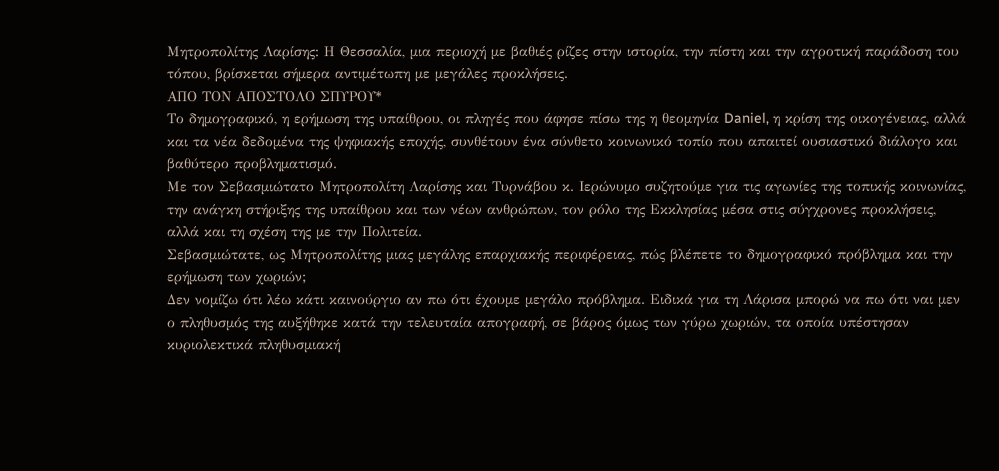Μητροπολίτης Λαρίσης: Η Θεσσαλία, μια περιοχή με βαθιές ρίζες στην ιστορία, την πίστη και την αγροτική παράδοση του τόπου, βρίσκεται σήμερα αντιμέτωπη με μεγάλες προκλήσεις.
ΑΠΟ ΤΟΝ ΑΠΟΣΤΟΛΟ ΣΠΥΡΟΥ*
Το δημογραφικό, η ερήμωση της υπαίθρου, οι πληγές που άφησε πίσω της η θεομηνία Daniel, η κρίση της οικογένειας, αλλά και τα νέα δεδομένα της ψηφιακής εποχής, συνθέτουν ένα σύνθετο κοινωνικό τοπίο που απαιτεί ουσιαστικό διάλογο και βαθύτερο προβληματισμό.
Με τον Σεβασμιώτατο Μητροπολίτη Λαρίσης και Τυρνάβου κ. Ιερώνυμο συζητούμε για τις αγωνίες της τοπικής κοινωνίας, την ανάγκη στήριξης της υπαίθρου και των νέων ανθρώπων, τον ρόλο της Εκκλησίας μέσα στις σύγχρονες προκλήσεις, αλλά και τη σχέση της με την Πολιτεία.
Σεβασμιώτατε, ως Μητροπολίτης μιας μεγάλης επαρχιακής περιφέρειας, πώς βλέπετε το δημογραφικό πρόβλημα και την ερήμωση των χωριών;
Δεν νομίζω ότι λέω κάτι καινούργιο αν πω ότι έχουμε μεγάλο πρόβλημα. Ειδικά για τη Λάρισα μπορώ να πω ότι ναι μεν ο πληθυσμός της αυξήθηκε κατά την τελευταία απογραφή, σε βάρος όμως των γύρω χωριών, τα οποία υπέστησαν κυριολεκτικά πληθυσμιακή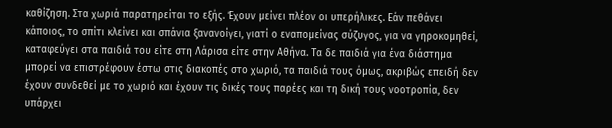καθίζηση. Στα χωριά παρατηρείται το εξής. Έχουν μείνει πλέον οι υπερήλικες. Εάν πεθάνει κάποιος, το σπίτι κλείνει και σπάνια ξανανοίγει, γιατί ο εναπομείνας σύζυγος, για να γηροκομηθεί, καταφεύγει στα παιδιά του είτε στη Λάρισα είτε στην Αθήνα. Τα δε παιδιά για ένα διάστημα μπορεί να επιστρέφουν έστω στις διακοπές στο χωριό, τα παιδιά τους όμως, ακριβώς επειδή δεν έχουν συνδεθεί με το χωριό και έχουν τις δικές τους παρέες και τη δική τους νοοτροπία, δεν υπάρχει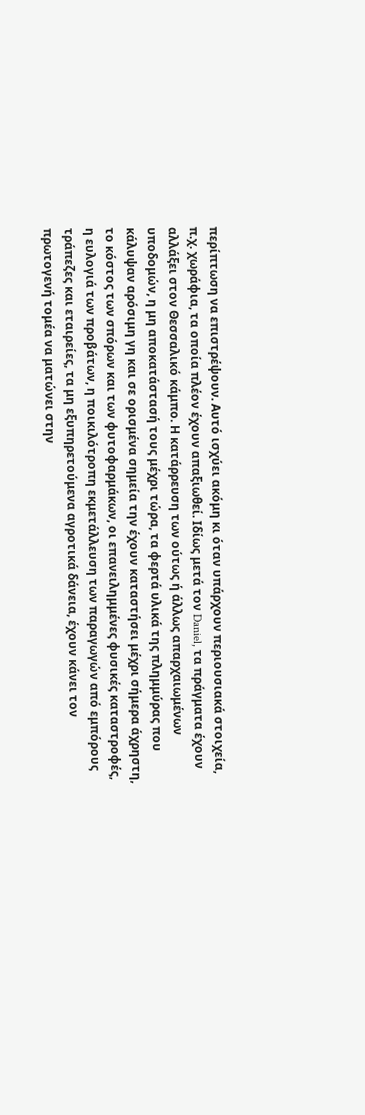περίπτωση να επιστρέψουν. Αυτό ισχύει ακόμη κι όταν υπάρχουν περιουσιακά στοιχεία, π.χ. χωράφια, τα οποία πλέον έχουν απαξιωθεί. Ιδίως μετά τον Daniel, τα πράγματα έχουν αλλάξει στον Θεσσαλικό κάμπο. Η κατάρρευση των ούτως ή άλλως απαρχαιωμένων υποδομών, η μη αποκατάστασή τους μέχρι τώρα, τα φερτά υλικά της πλημμύρας που κάλυψαν αρόσιμη γη και σε ορισμένα σημεία την έχουν καταστήσει μέχρι σήμερα άχρηστη, το κόστος των σπόρων και των φυτοφαρμάκων, οι επανειλημμένες φυσικές καταστροφές, η ευλογιά των προβάτων, η ποικιλότροπη εκμετάλλευση των παραγωγών από εμπόρους τράπεζες και εταιρείες, τα μη εξυπηρετούμενα αγροτικά δάνεια, έχουν κάνει τον πρωτογενή τομέα να ματώνει στην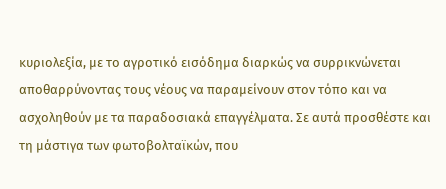κυριολεξία, με το αγροτικό εισόδημα διαρκώς να συρρικνώνεται αποθαρρύνοντας τους νέους να παραμείνουν στον τόπο και να ασχοληθούν με τα παραδοσιακά επαγγέλματα. Σε αυτά προσθέστε και τη μάστιγα των φωτοβολταϊκών, που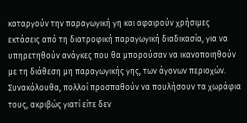καταργούν την παραγωγική γη και αφαιρούν χρήσιμες εκτάσεις από τη διατροφική παραγωγική διαδικασία, για να υπηρετηθούν ανάγκες που θα μπορούσαν να ικανοποιηθούν με τη διάθεση μη παραγωγικής γης, των άγονων περιοχών. Συνακόλουθα, πολλοί προσπαθούν να πουλήσουν τα χωράφια τους, ακριβώς γιατί είτε δεν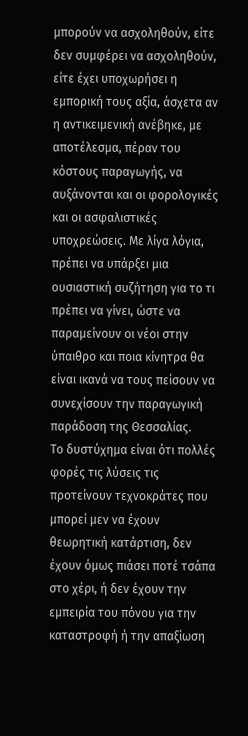μπορούν να ασχοληθούν, είτε δεν συμφέρει να ασχοληθούν, είτε έχει υποχωρήσει η εμπορική τους αξία, άσχετα αν η αντικειμενική ανέβηκε, με αποτέλεσμα, πέραν του κόστους παραγωγής, να αυξάνονται και οι φορολογικές και οι ασφαλιστικές υποχρεώσεις. Με λίγα λόγια, πρέπει να υπάρξει μια ουσιαστική συζήτηση για το τι πρέπει να γίνει, ώστε να παραμείνουν οι νέοι στην ύπαιθρο και ποια κίνητρα θα είναι ικανά να τους πείσουν να συνεχίσουν την παραγωγική παράδοση της Θεσσαλίας.
Το δυστύχημα είναι ότι πολλές φορές τις λύσεις τις προτείνουν τεχνοκράτες που μπορεί μεν να έχουν θεωρητική κατάρτιση, δεν έχουν όμως πιάσει ποτέ τσάπα στο χέρι, ή δεν έχουν την εμπειρία του πόνου για την καταστροφή ή την απαξίωση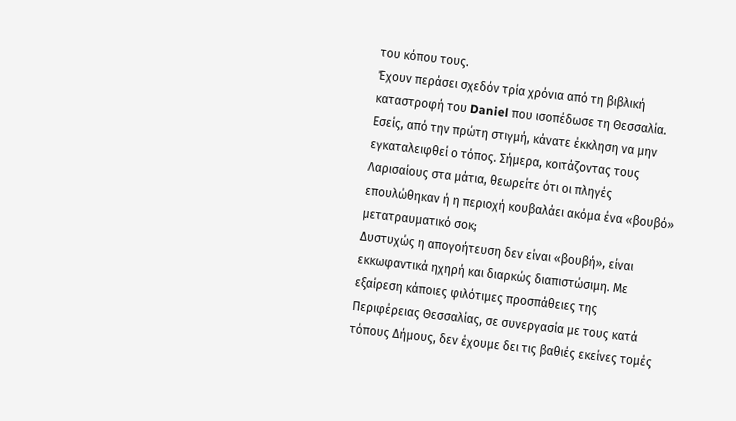του κόπου τους.
Έχουν περάσει σχεδόν τρία χρόνια από τη βιβλική καταστροφή του Daniel που ισοπέδωσε τη Θεσσαλία. Εσείς, από την πρώτη στιγμή, κάνατε έκκληση να μην εγκαταλειφθεί ο τόπος. Σήμερα, κοιτάζοντας τους Λαρισαίους στα μάτια, θεωρείτε ότι οι πληγές επουλώθηκαν ή η περιοχή κουβαλάει ακόμα ένα «βουβό» μετατραυματικό σοκ;
Δυστυχώς η απογοήτευση δεν είναι «βουβή», είναι εκκωφαντικά ηχηρή και διαρκώς διαπιστώσιμη. Με εξαίρεση κάποιες φιλότιμες προσπάθειες της Περιφέρειας Θεσσαλίας, σε συνεργασία με τους κατά τόπους Δήμους, δεν έχουμε δει τις βαθιές εκείνες τομές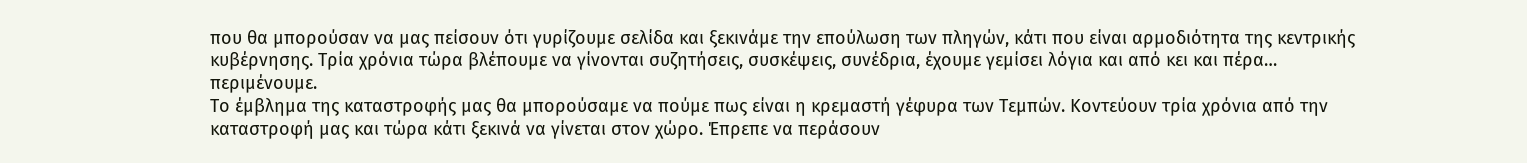που θα μπορούσαν να μας πείσουν ότι γυρίζουμε σελίδα και ξεκινάμε την επούλωση των πληγών, κάτι που είναι αρμοδιότητα της κεντρικής κυβέρνησης. Τρία χρόνια τώρα βλέπουμε να γίνονται συζητήσεις, συσκέψεις, συνέδρια, έχουμε γεμίσει λόγια και από κει και πέρα… περιμένουμε.
Το έμβλημα της καταστροφής μας θα μπορούσαμε να πούμε πως είναι η κρεμαστή γέφυρα των Τεμπών. Κοντεύουν τρία χρόνια από την καταστροφή μας και τώρα κάτι ξεκινά να γίνεται στον χώρο. Έπρεπε να περάσουν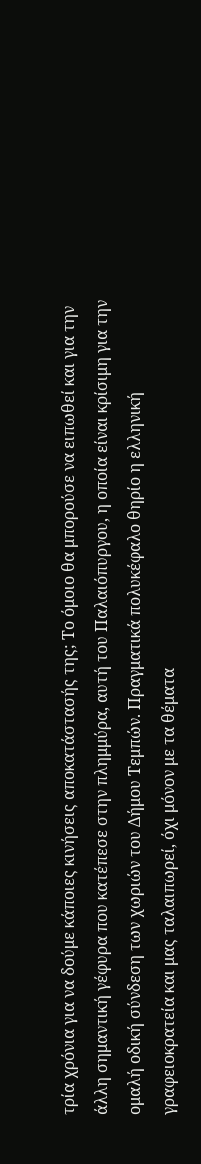τρία χρόνια για να δούμε κάποιες κινήσεις αποκατάστασής της; Το όμοιο θα μπορούσε να ειπωθεί και για την άλλη σημαντική γέφυρα που κατέπεσε στην πλημμύρα, αυτή του Παλαιόπυργου, η οποία είναι κρίσιμη για την ομαλή οδική σύνδεση των χωριών του Δήμου Τεμπών. Πραγματικά πολυκέφαλο θηρίο η ελληνική γραφειοκρατεία και μας ταλαιπωρεί, όχι μόνον με τα θέματα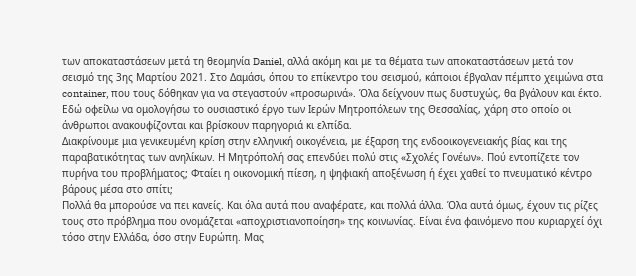των αποκαταστάσεων μετά τη θεομηνία Daniel, αλλά ακόμη και με τα θέματα των αποκαταστάσεων μετά τον σεισμό της 3ης Μαρτίου 2021. Στο Δαμάσι, όπου το επίκεντρο του σεισμού, κάποιοι έβγαλαν πέμπτο χειμώνα στα container, που τους δόθηκαν για να στεγαστούν «προσωρινά». Όλα δείχνουν πως δυστυχώς, θα βγάλουν και έκτο. Εδώ οφείλω να ομολογήσω το ουσιαστικό έργο των Ιερών Μητροπόλεων της Θεσσαλίας, χάρη στο οποίο οι άνθρωποι ανακουφίζονται και βρίσκουν παρηγοριά κι ελπίδα.
Διακρίνουμε μια γενικευμένη κρίση στην ελληνική οικογένεια, με έξαρση της ενδοοικογενειακής βίας και της παραβατικότητας των ανηλίκων. Η Μητρόπολή σας επενδύει πολύ στις «Σχολές Γονέων». Πού εντοπίζετε τον πυρήνα του προβλήματος; Φταίει η οικονομική πίεση, η ψηφιακή αποξένωση ή έχει χαθεί το πνευματικό κέντρο βάρους μέσα στο σπίτι;
Πολλά θα μπορούσε να πει κανείς. Και όλα αυτά που αναφέρατε, και πολλά άλλα. Όλα αυτά όμως, έχουν τις ρίζες τους στο πρόβλημα που ονομάζεται «αποχριστιανοποίηση» της κοινωνίας. Είναι ένα φαινόμενο που κυριαρχεί όχι τόσο στην Ελλάδα, όσο στην Ευρώπη. Μας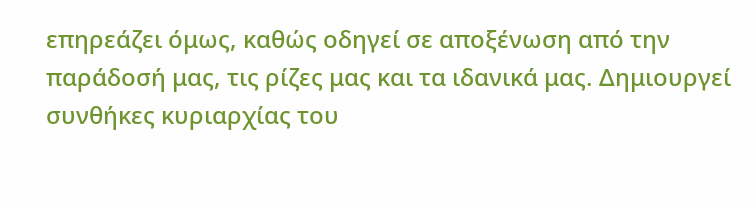επηρεάζει όμως, καθώς οδηγεί σε αποξένωση από την παράδοσή μας, τις ρίζες μας και τα ιδανικά μας. Δημιουργεί συνθήκες κυριαρχίας του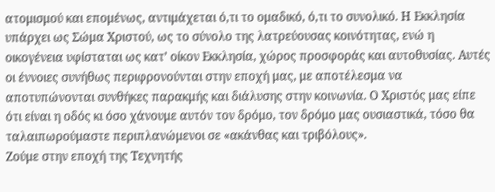ατομισμού και επομένως, αντιμάχεται ό,τι το ομαδικό, ό,τι το συνολικό. Η Εκκλησία υπάρχει ως Σώμα Χριστού, ως το σύνολο της λατρεύουσας κοινότητας, ενώ η οικογένεια υφίσταται ως κατ’ οίκον Εκκλησία, χώρος προσφοράς και αυτοθυσίας. Αυτές οι έννοιες συνήθως περιφρονούνται στην εποχή μας, με αποτέλεσμα να αποτυπώνονται συνθήκες παρακμής και διάλυσης στην κοινωνία. Ο Χριστός μας είπε ότι είναι η οδός κι όσο χάνουμε αυτόν τον δρόμο, τον δρόμο μας ουσιαστικά, τόσο θα ταλαιπωρούμαστε περιπλανώμενοι σε «ακάνθας και τριβόλους».
Ζούμε στην εποχή της Τεχνητής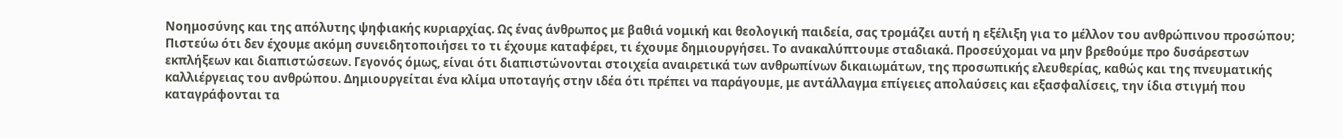Νοημοσύνης και της απόλυτης ψηφιακής κυριαρχίας. Ως ένας άνθρωπος με βαθιά νομική και θεολογική παιδεία, σας τρομάζει αυτή η εξέλιξη για το μέλλον του ανθρώπινου προσώπου;
Πιστεύω ότι δεν έχουμε ακόμη συνειδητοποιήσει το τι έχουμε καταφέρει, τι έχουμε δημιουργήσει. Το ανακαλύπτουμε σταδιακά. Προσεύχομαι να μην βρεθούμε προ δυσάρεστων εκπλήξεων και διαπιστώσεων. Γεγονός όμως, είναι ότι διαπιστώνονται στοιχεία αναιρετικά των ανθρωπίνων δικαιωμάτων, της προσωπικής ελευθερίας, καθώς και της πνευματικής καλλιέργειας του ανθρώπου. Δημιουργείται ένα κλίμα υποταγής στην ιδέα ότι πρέπει να παράγουμε, με αντάλλαγμα επίγειες απολαύσεις και εξασφαλίσεις, την ίδια στιγμή που καταγράφονται τα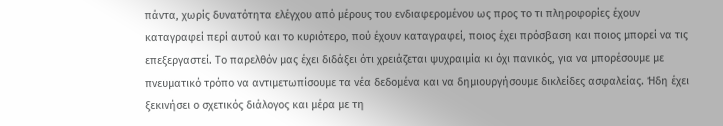πάντα, χωρίς δυνατότητα ελέγχου από μέρους του ενδιαφερομένου ως προς το τι πληροφορίες έχουν καταγραφεί περί αυτού και το κυριότερο, πού έχουν καταγραφεί, ποιος έχει πρόσβαση και ποιος μπορεί να τις επεξεργαστεί. Το παρελθόν μας έχει διδάξει ότι χρειάζεται ψυχραιμία κι όχι πανικός, για να μπορέσουμε με πνευματικό τρόπο να αντιμετωπίσουμε τα νέα δεδομένα και να δημιουργήσουμε δικλείδες ασφαλείας. Ήδη έχει ξεκινήσει ο σχετικός διάλογος και μέρα με τη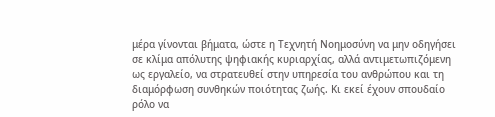μέρα γίνονται βήματα, ώστε η Τεχνητή Νοημοσύνη να μην οδηγήσει σε κλίμα απόλυτης ψηφιακής κυριαρχίας, αλλά αντιμετωπιζόμενη ως εργαλείο, να στρατευθεί στην υπηρεσία του ανθρώπου και τη διαμόρφωση συνθηκών ποιότητας ζωής. Κι εκεί έχουν σπουδαίο ρόλο να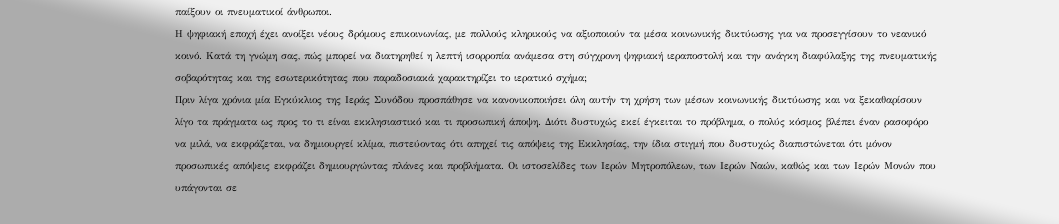παίξουν οι πνευματικοί άνθρωποι.
Η ψηφιακή εποχή έχει ανοίξει νέους δρόμους επικοινωνίας, με πολλούς κληρικούς να αξιοποιούν τα μέσα κοινωνικής δικτύωσης για να προσεγγίσουν το νεανικό κοινό. Κατά τη γνώμη σας, πώς μπορεί να διατηρηθεί η λεπτή ισορροπία ανάμεσα στη σύγχρονη ψηφιακή ιεραποστολή και την ανάγκη διαφύλαξης της πνευματικής σοβαρότητας και της εσωτερικότητας που παραδοσιακά χαρακτηρίζει το ιερατικό σχήμα;
Πριν λίγα χρόνια μία Εγκύκλιος της Ιεράς Συνόδου προσπάθησε να κανονικοποιήσει όλη αυτήν τη χρήση των μέσων κοινωνικής δικτύωσης και να ξεκαθαρίσουν λίγο τα πράγματα ως προς το τι είναι εκκλησιαστικό και τι προσωπική άποψη. Διότι δυστυχώς εκεί έγκειται το πρόβλημα, ο πολύς κόσμος βλέπει έναν ρασοφόρο να μιλά, να εκφράζεται, να δημιουργεί κλίμα, πιστεύοντας ότι απηχεί τις απόψεις της Εκκλησίας, την ίδια στιγμή που δυστυχώς διαπιστώνεται ότι μόνον προσωπικές απόψεις εκφράζει δημιουργώντας πλάνες και προβλήματα. Οι ιστοσελίδες των Ιερών Μητροπόλεων, των Ιερών Ναών, καθώς και των Ιερών Μονών που υπάγονται σε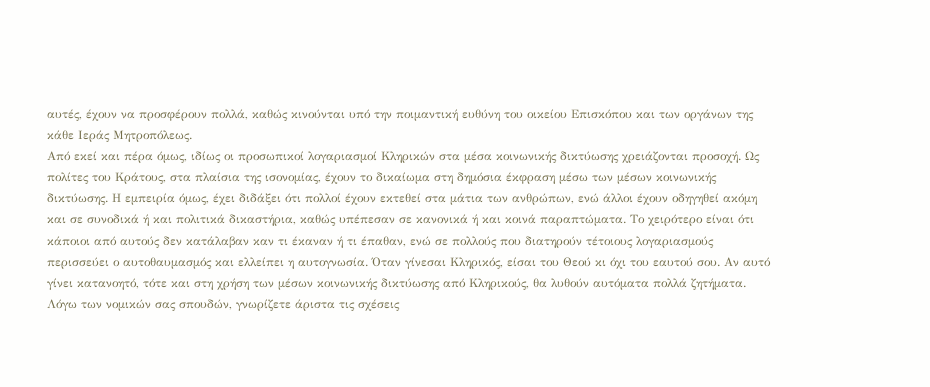αυτές, έχουν να προσφέρουν πολλά, καθώς κινούνται υπό την ποιμαντική ευθύνη του οικείου Επισκόπου και των οργάνων της κάθε Ιεράς Μητροπόλεως.
Από εκεί και πέρα όμως, ιδίως οι προσωπικοί λογαριασμοί Κληρικών στα μέσα κοινωνικής δικτύωσης χρειάζονται προσοχή. Ως πολίτες του Κράτους, στα πλαίσια της ισονομίας, έχουν το δικαίωμα στη δημόσια έκφραση μέσω των μέσων κοινωνικής δικτύωσης. Η εμπειρία όμως, έχει διδάξει ότι πολλοί έχουν εκτεθεί στα μάτια των ανθρώπων, ενώ άλλοι έχουν οδηγηθεί ακόμη και σε συνοδικά ή και πολιτικά δικαστήρια, καθώς υπέπεσαν σε κανονικά ή και κοινά παραπτώματα. Το χειρότερο είναι ότι κάποιοι από αυτούς δεν κατάλαβαν καν τι έκαναν ή τι έπαθαν, ενώ σε πολλούς που διατηρούν τέτοιους λογαριασμούς περισσεύει ο αυτοθαυμασμός και ελλείπει η αυτογνωσία. Όταν γίνεσαι Κληρικός, είσαι του Θεού κι όχι του εαυτού σου. Αν αυτό γίνει κατανοητό, τότε και στη χρήση των μέσων κοινωνικής δικτύωσης από Κληρικούς, θα λυθούν αυτόματα πολλά ζητήματα.
Λόγω των νομικών σας σπουδών, γνωρίζετε άριστα τις σχέσεις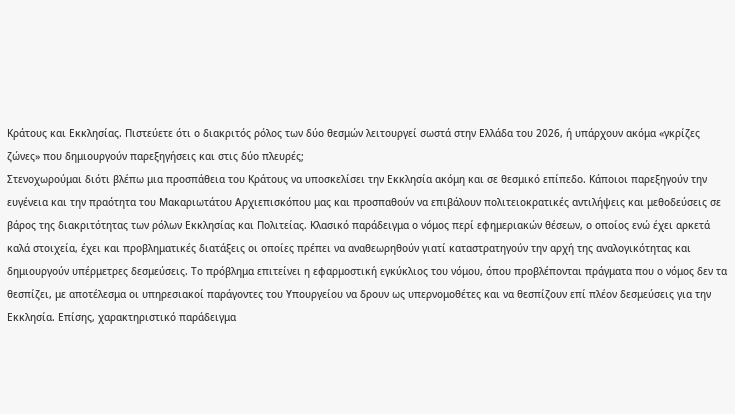Κράτους και Εκκλησίας. Πιστεύετε ότι ο διακριτός ρόλος των δύο θεσμών λειτουργεί σωστά στην Ελλάδα του 2026, ή υπάρχουν ακόμα «γκρίζες ζώνες» που δημιουργούν παρεξηγήσεις και στις δύο πλευρές;
Στενοχωρούμαι διότι βλέπω μια προσπάθεια του Κράτους να υποσκελίσει την Εκκλησία ακόμη και σε θεσμικό επίπεδο. Κάποιοι παρεξηγούν την ευγένεια και την πραότητα του Μακαριωτάτου Αρχιεπισκόπου μας και προσπαθούν να επιβάλουν πολιτειοκρατικές αντιλήψεις και μεθοδεύσεις σε βάρος της διακριτότητας των ρόλων Εκκλησίας και Πολιτείας. Κλασικό παράδειγμα ο νόμος περί εφημεριακών θέσεων, ο οποίος ενώ έχει αρκετά καλά στοιχεία, έχει και προβληματικές διατάξεις οι οποίες πρέπει να αναθεωρηθούν γιατί καταστρατηγούν την αρχή της αναλογικότητας και δημιουργούν υπέρμετρες δεσμεύσεις. Το πρόβλημα επιτείνει η εφαρμοστική εγκύκλιος του νόμου, όπου προβλέπονται πράγματα που ο νόμος δεν τα θεσπίζει, με αποτέλεσμα οι υπηρεσιακοί παράγοντες του Υπουργείου να δρουν ως υπερνομοθέτες και να θεσπίζουν επί πλέον δεσμεύσεις για την Εκκλησία. Επίσης, χαρακτηριστικό παράδειγμα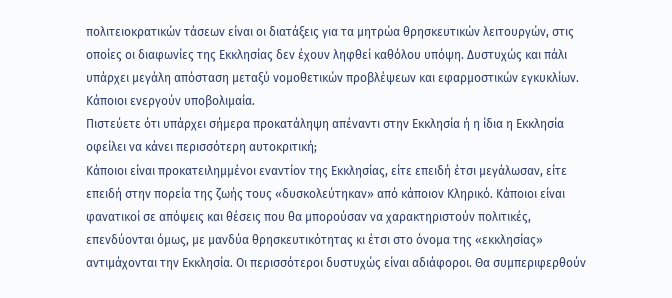πολιτειοκρατικών τάσεων είναι οι διατάξεις για τα μητρώα θρησκευτικών λειτουργών, στις οποίες οι διαφωνίες της Εκκλησίας δεν έχουν ληφθεί καθόλου υπόψη. Δυστυχώς και πάλι υπάρχει μεγάλη απόσταση μεταξύ νομοθετικών προβλέψεων και εφαρμοστικών εγκυκλίων. Κάποιοι ενεργούν υποβολιμαία.
Πιστεύετε ότι υπάρχει σήμερα προκατάληψη απέναντι στην Εκκλησία ή η ίδια η Εκκλησία οφείλει να κάνει περισσότερη αυτοκριτική;
Κάποιοι είναι προκατειλημμένοι εναντίον της Εκκλησίας, είτε επειδή έτσι μεγάλωσαν, είτε επειδή στην πορεία της ζωής τους «δυσκολεύτηκαν» από κάποιον Κληρικό. Κάποιοι είναι φανατικοί σε απόψεις και θέσεις που θα μπορούσαν να χαρακτηριστούν πολιτικές, επενδύονται όμως, με μανδύα θρησκευτικότητας κι έτσι στο όνομα της «εκκλησίας» αντιμάχονται την Εκκλησία. Οι περισσότεροι δυστυχώς είναι αδιάφοροι. Θα συμπεριφερθούν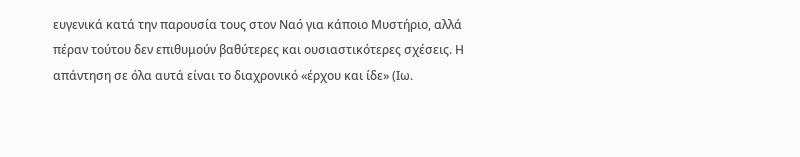ευγενικά κατά την παρουσία τους στον Ναό για κάποιο Μυστήριο, αλλά πέραν τούτου δεν επιθυμούν βαθύτερες και ουσιαστικότερες σχέσεις. Η απάντηση σε όλα αυτά είναι το διαχρονικό «έρχου και ίδε» (Ιω.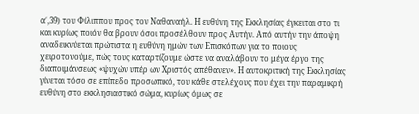α΄,39) του Φίλιππου προς τον Ναθαναήλ. Η ευθύνη της Εκκλησίας έγκειται στο τι και κυρίως ποιόν θα βρουν όσοι προσέλθουν προς Αυτήν. Από αυτήν την άποψη αναδεικνύεται πρώτιστα η ευθύνη ημών των Επισκόπων για το ποιους χειροτονούμε, πώς τους καταρτίζουμε ώστε να αναλάβουν το μέγα έργο της διαποιμάνσεως «ψυχών υπέρ ων Χριστός απέθανεν». Η αυτοκριτική της Εκκλησίας γίνεται τόσο σε επίπεδο προσωπικό, του κάθε στελέχους που έχει την παραμικρή ευθύνη στο εκκλησιαστικό σώμα, κυρίως όμως σε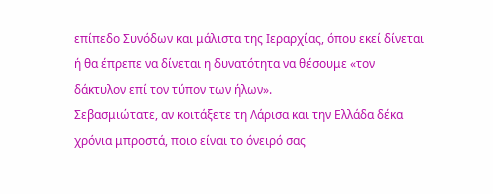επίπεδο Συνόδων και μάλιστα της Ιεραρχίας, όπου εκεί δίνεται ή θα έπρεπε να δίνεται η δυνατότητα να θέσουμε «τον δάκτυλον επί τον τύπον των ήλων».
Σεβασμιώτατε, αν κοιτάξετε τη Λάρισα και την Ελλάδα δέκα χρόνια μπροστά, ποιο είναι το όνειρό σας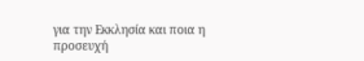για την Εκκλησία και ποια η προσευχή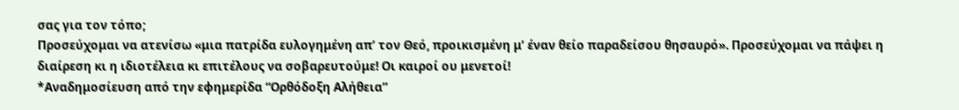σας για τον τόπο;
Προσεύχομαι να ατενίσω «μια πατρίδα ευλογημένη απ’ τον Θεό, προικισμένη μ’ έναν θείο παραδείσου θησαυρό». Προσεύχομαι να πάψει η διαίρεση κι η ιδιοτέλεια κι επιτέλους να σοβαρευτούμε! Οι καιροί ου μενετοί!
*Αναδημοσίευση από την εφημερίδα “Ορθόδοξη Αλήθεια”